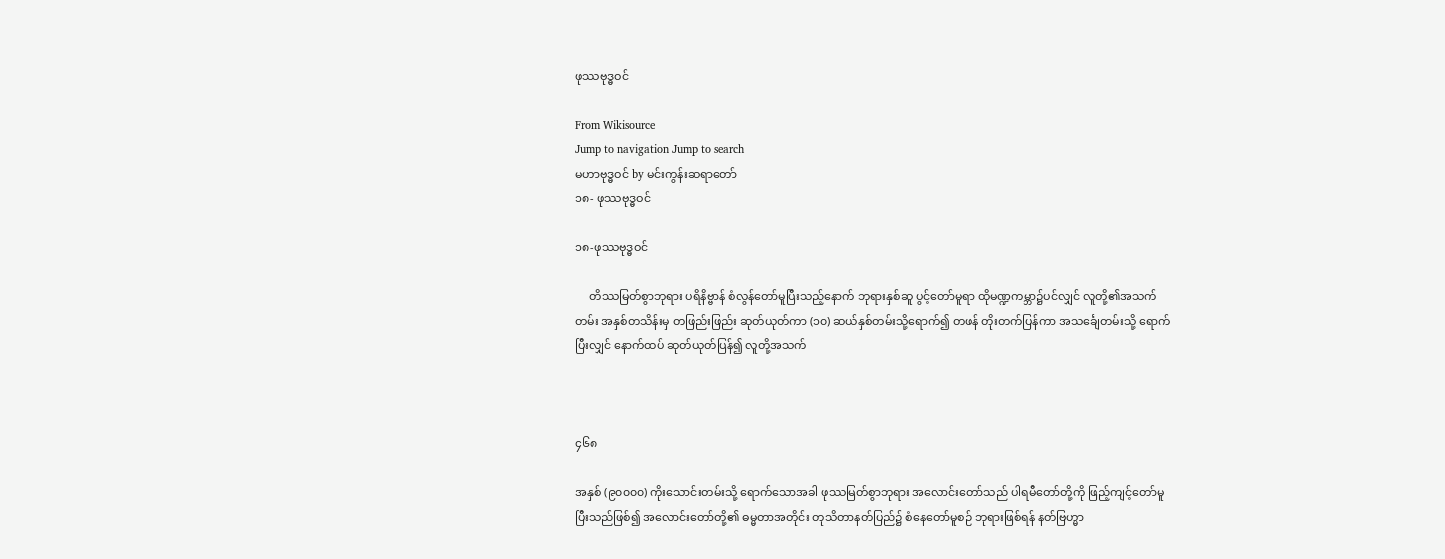ဖုဿဗုဒ္ဓဝင်

From Wikisource
Jump to navigation Jump to search
မဟာဗုဒ္ဓဝင် by မင်းကွန်းဆရာတော်
၁၈- ဖုဿဗုဒ္ဓဝင်

၁၈-ဖုဿဗုဒ္ဓဝင်

     တိဿမြတ်စွာဘုရား ပရိနိဗ္ဗာန် စံလွန်တော်မူပြီးသည့်နောက် ဘုရားနှစ်ဆူ ပွင့်တော်မူရာ ထိုမဏ္ဍကမ္ဘာ၌ပင်လျှင် လူတို့၏အသက်တမ်း အနှစ်တသိန်းမှ တဖြည်းဖြည်း ဆုတ်ယုတ်ကာ (၁၀) ဆယ်နှစ်တမ်းသို့ရောက်၍ တဖန် တိုးတက်ပြန်ကာ အသင်္ချေတမ်းသို့ ရောက်ပြီးလျှင် နောက်ထပ် ဆုတ်ယုတ်ပြန်၍ လူတို့အသက်



၄၆၈

အနှစ် (၉၀၀၀၀) ကိုးသောင်းတမ်းသို့ ရောက်သောအခါ ဖုဿမြတ်စွာဘုရား အလောင်းတော်သည် ပါရမီတော်တို့ကို ဖြည့်ကျင့်တော်မူပြီးသည်ဖြစ်၍ အလောင်းတော်တို့၏ ဓမ္မတာအတိုင်း တုသိတာနတ်ပြည်၌ စံနေတော်မူစဉ် ဘုရားဖြစ်ရန် နတ်ဗြဟ္မာ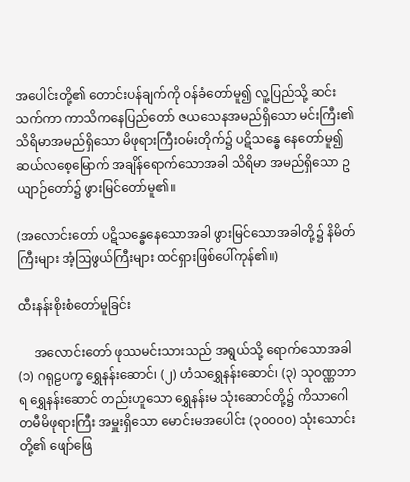အပေါင်းတို့၏ တောင်းပန်ချက်ကို ဝန်ခံတော်မူ၍ လူ့ပြည်သို့ ဆင်းသက်ကာ ကာသိကနေပြည်တော် ဇယသေနအမည်ရှိသော မင်းကြီး၏ သိရိမာအမည်ရှိသော မိဖုရားကြီးဝမ်းတိုက်၌ ပဋိသန္ဓေ နေတော်မူ၍ ဆယ်လစေ့မြောက် အချိန်ရောက်သောအခါ သိရိမာ အမည်ရှိသော ဥယျာဉ်တော်၌ ဖွားမြင်တော်မူ၏။

(အလောင်းတော် ပဋိသန္ဓေနေသောအခါ ဖွားမြင်သောအခါတို့၌ နိမိတ်ကြီးများ အံ့ဩဖွယ်ကြီးများ ထင်ရှားဖြစ်ပေါ်ကုန်၏။)

ထီးနန်းစိုးစံတော်မူခြင်း

     အလောင်းတော် ဖုဿမင်းသားသည် အရွယ်သို့ ရောက်သောအခါ (၁) ဂရုဠပက္ခ ရွှေနန်းဆောင်၊ (၂) ဟံသရွှေနန်းဆောင်၊ (၃) သုဝဏ္ဏဘာရ ရွှေနန်းဆောင် တည်းဟူသော ရွှေနန်းမ သုံးဆောင်တို့၌ ကိသာဂေါတမီမိဖုရားကြီး အမှူးရှိသော မောင်းမအပေါင်း (၃၀၀၀၀) သုံးသောင်းတို့၏ ဖျော်ဖြေ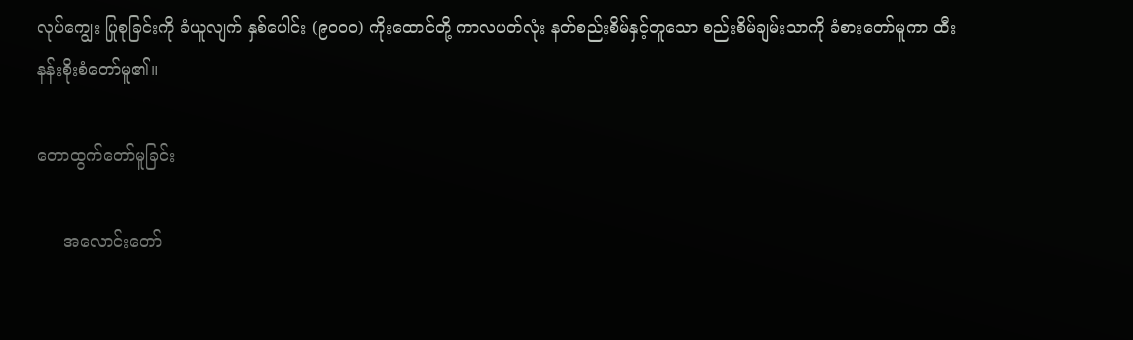လုပ်ကျွေး ပြုစုခြင်းကို ခံယူလျက် နှစ်ပေါင်း (၉၀၀၀) ကိုးထောင်တို့ ကာလပတ်လုံး နတ်စည်းစိမ်နှင့်တူသော စည်းစိမ်ချမ်းသာကို ခံစားတော်မူကာ ထီးနန်းစိုးစံတော်မူ၏။

တောထွက်တော်မူခြင်း

     အလောင်းတော်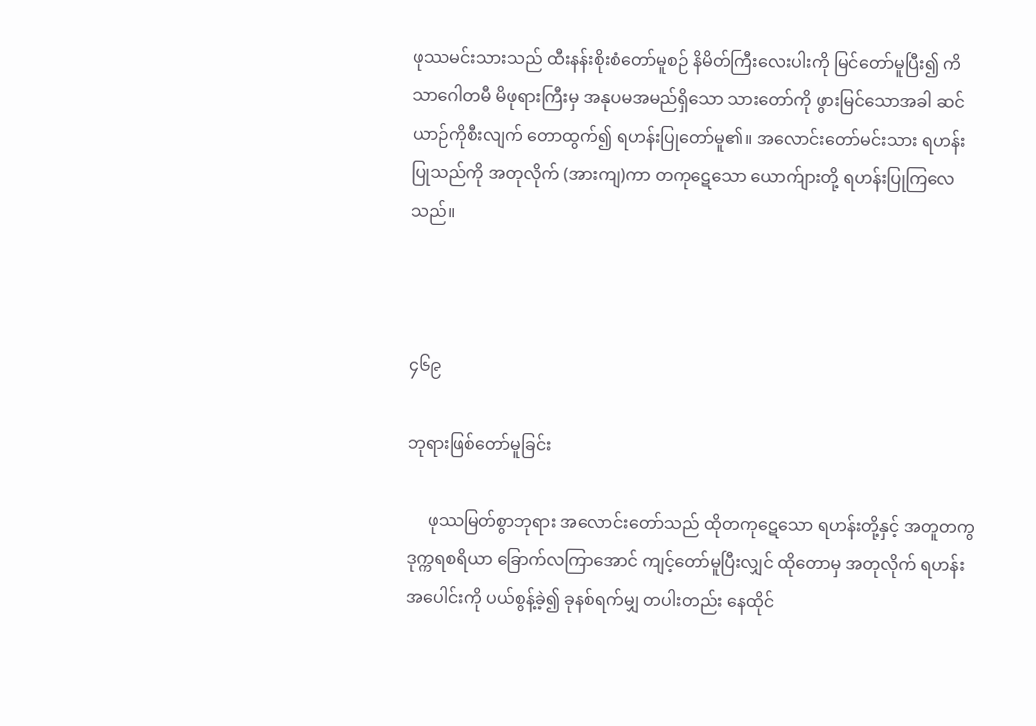ဖုဿမင်းသားသည် ထီးနန်းစိုးစံတော်မူစဉ် နိမိတ်ကြီးလေးပါးကို မြင်တော်မူပြီး၍ ကိသာဂေါတမီ မိဖုရားကြီးမှ အနုပမအမည်ရှိသော သားတော်ကို ဖွားမြင်သောအခါ ဆင်ယာဉ်ကိုစီးလျက် တောထွက်၍ ရဟန်းပြုတော်မူ၏။ အလောင်းတော်မင်းသား ရဟန်းပြုသည်ကို အတုလိုက် (အားကျ)ကာ တကုဋေသော ယောက်ျားတို့ ရဟန်းပြုကြလေသည်။



၄၆၉

ဘုရားဖြစ်တော်မူခြင်း

     ဖုဿမြတ်စွာဘုရား အလောင်းတော်သည် ထိုတကုဋေသော ရဟန်းတို့နှင့် အတူတကွ ဒုက္ကရစရိယာ ခြောက်လကြာအောင် ကျင့်တော်မူပြီးလျှင် ထိုတောမှ အတုလိုက် ရဟန်းအပေါင်းကို ပယ်စွန့်ခဲ့၍ ခုနစ်ရက်မျှ တပါးတည်း နေထိုင်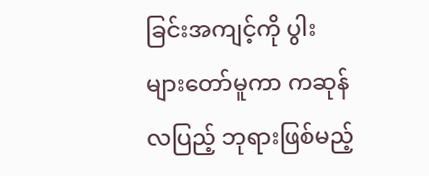ခြင်းအကျင့်ကို ပွါးများတော်မူကာ ကဆုန်လပြည့် ဘုရားဖြစ်မည့်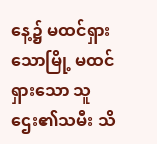နေ့၌ မထင်ရှားသောမြို့ မထင်ရှားသော သူဌေး၏သမီး သိ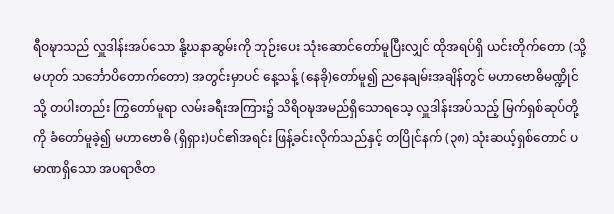ရီဝဍ္ဎာသည် လှူဒါန်းအပ်သော နို့ဃနာဆွမ်းကို ဘုဉ်းပေး သုံးဆောင်တော်မူပြီးလျှင် ထိုအရပ်ရှိ ယင်းတိုက်တော (သို့မဟုတ် သင်္ဘောပိတောက်တော) အတွင်းမှာပင် နေ့သန့် (နေခို)တော်မူ၍ ညနေချမ်းအချိန်တွင် မဟာဗောဓိမဏ္ဍိုင်သို့ တပါးတည်း ကြွတော်မူရာ လမ်းခရီးအကြား၌ သိရိဝဍ္ဎအမည်ရှိသောရသေ့ လှူဒါန်းအပ်သည့် မြက်ရှစ်ဆုပ်တို့ကို ခံတော်မူခဲ့၍ မဟာဗောဓိ (ရှိရှား)ပင်၏အရင်း ဖြန့်ခင်းလိုက်သည်နှင့် တပြိုင်နက် (၃၈) သုံးဆယ့်ရှစ်တောင် ပမာဏရှိသော အပရာဇိတ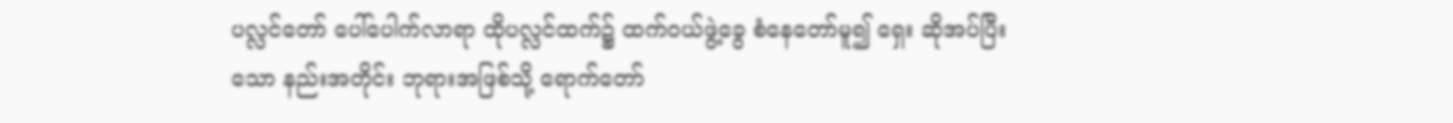ပလ္လင်တော် ပေါ်ပေါက်လာရာ ထိုပလ္လင်ထက်၌ ထက်ဝယ်ဖွဲ့ခွေ စံနေတော်မူ၍ ရှေး ဆိုအပ်ပြီးသော နည်းအတိုင်း ဘုရားအဖြစ်သို့ ရောက်တော်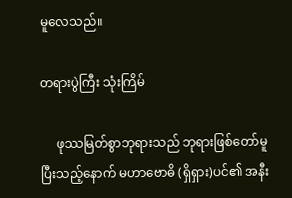မူလေသည်။

တရားပွဲကြီး သုံးကြိမ်

     ဖုဿမြတ်စွာဘုရားသည် ဘုရားဖြစ်တော်မူပြီးသည့်နောက် မဟာဗောဓိ (ရှိရှား)ပင်၏ အနီး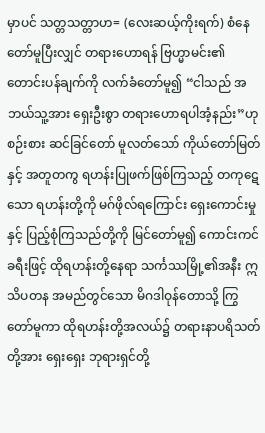မှာပင် သတ္တသတ္တာဟ= (လေးဆယ့်ကိုးရက်) စံနေတော်မူပြီးလျှင် တရားဟောရန် ဗြဟ္မာမင်း၏ တောင်းပန်ချက်ကို လက်ခံတော်မူ၍ “ငါသည် အဘယ်သူ့အား ရှေးဦးစွာ တရားဟောရပါအံ့နည်း”ဟု စဉ်းစား ဆင်ခြင်တော် မူလတ်သော် ကိုယ်တော်မြတ်နှင့် အတူတကွ ရဟန်းပြုဖက်ဖြစ်ကြသည့် တကုဋေသော ရဟန်းတို့ကို မဂ်ဖိုလ်ရကြောင်း ရှေးကောင်းမှုနှင့် ပြည့်စုံကြသည်တို့ကို မြင်တော်မူ၍ ကောင်းကင်ခရီးဖြင့် ထိုရဟန်းတို့နေရာ သင်္ကဿမြို့၏အနီး ဣသိပတန အမည်တွင်သော မိဂဒါဝုန်တောသို့ ကြွတော်မူကာ ထိုရဟန်းတို့အလယ်၌ တရားနာပရိသတ်တို့အား ရှေးရှေး ဘုရားရှင်တို့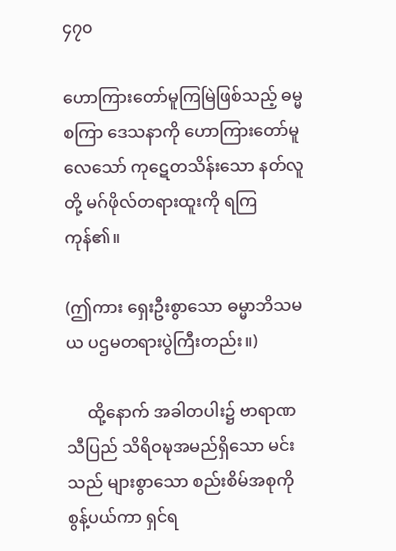၄၇၀

ဟောကြားတော်မူကြမြဲဖြစ်သည့် ဓမ္မစကြာ ဒေသနာကို ဟောကြားတော်မူလေသော် ကုဋေတသိန်းသော နတ်လူတို့ မဂ်ဖိုလ်တရားထူးကို ရကြကုန်၏။

(ဤကား ရှေးဦးစွာသော ဓမ္မာဘိသမယ ပဌမတရားပွဲကြီးတည်း။)

     ထို့နောက် အခါတပါး၌ ဗာရာဏသီပြည် သိရိဝဍ္ဎအမည်ရှိသော မင်းသည် များစွာသော စည်းစိမ်အစုကို စွန့်ပယ်ကာ ရှင်ရ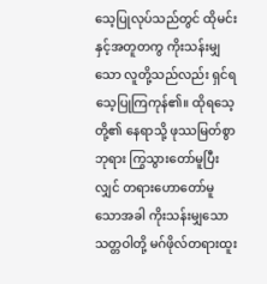သေ့ပြုလုပ်သည်တွင် ထိုမင်းနှင့်အတူတကွ ကိုးသန်းမျှသော လူတို့သည်လည်း ရှင်ရသေ့ပြုကြကုန်၏။ ထိုရသေ့တို့၏ နေရာသို့ ဖုဿမြတ်စွာဘုရား ကြွသွားတော်မူပြီးလျှင် တရားဟောတော်မူသောအခါ ကိုးသန်းမျှသော သတ္တဝါတို့ မဂ်ဖိုလ်တရားထူး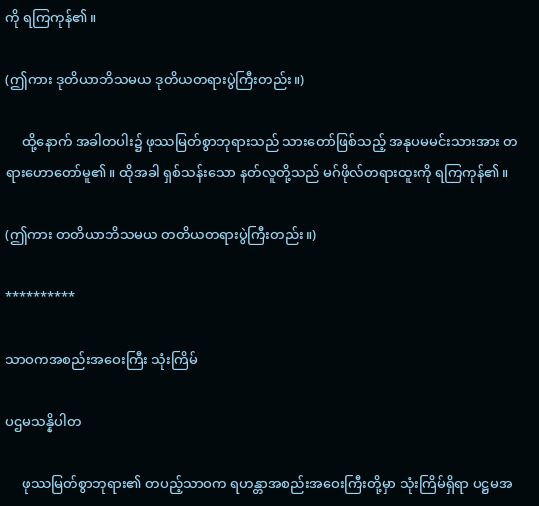ကို ရကြကုန်၏။

(ဤကား ဒုတိယာဘိသမယ ဒုတိယတရားပွဲကြီးတည်း။)

     ထို့နောက် အခါတပါး၌ ဖုဿမြတ်စွာဘုရားသည် သားတော်ဖြစ်သည့် အနုပမမင်းသားအား တရားဟောတော်မူ၏။ ထိုအခါ ရှစ်သန်းသော နတ်လူတို့သည် မဂ်ဖိုလ်တရားထူးကို ရကြကုန်၏။

(ဤကား တတိယာဘိသမယ တတိယတရားပွဲကြီးတည်း။)

**********

သာဝကအစည်းအဝေးကြီး သုံးကြိမ်

ပဌမသန္နိပါတ

     ဖုဿမြတ်စွာဘုရား၏ တပည့်သာဝက ရဟန္တာအစည်းအဝေးကြီးတို့မှာ သုံးကြိမ်ရှိရာ ပဋ္ဌမအ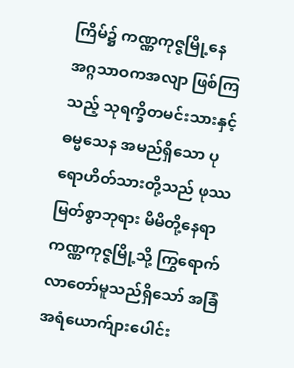ကြိမ်၌ ကဏ္ဏကုဇ္ဇမြို့နေ အဂ္ဂသာဝကအလျာ ဖြစ်ကြသည့် သုရက္ခိတမင်းသားနှင့် ဓမ္မသေန အမည်ရှိသော ပုရောဟိတ်သားတို့သည် ဖုဿမြတ်စွာဘုရား မိမိတို့နေရာ ကဏ္ဏကုဇ္ဇမြို့သို့ ကြွရောက်လာတော်မူသည်ရှိသော် အခြံအရံယောက်ျားပေါင်း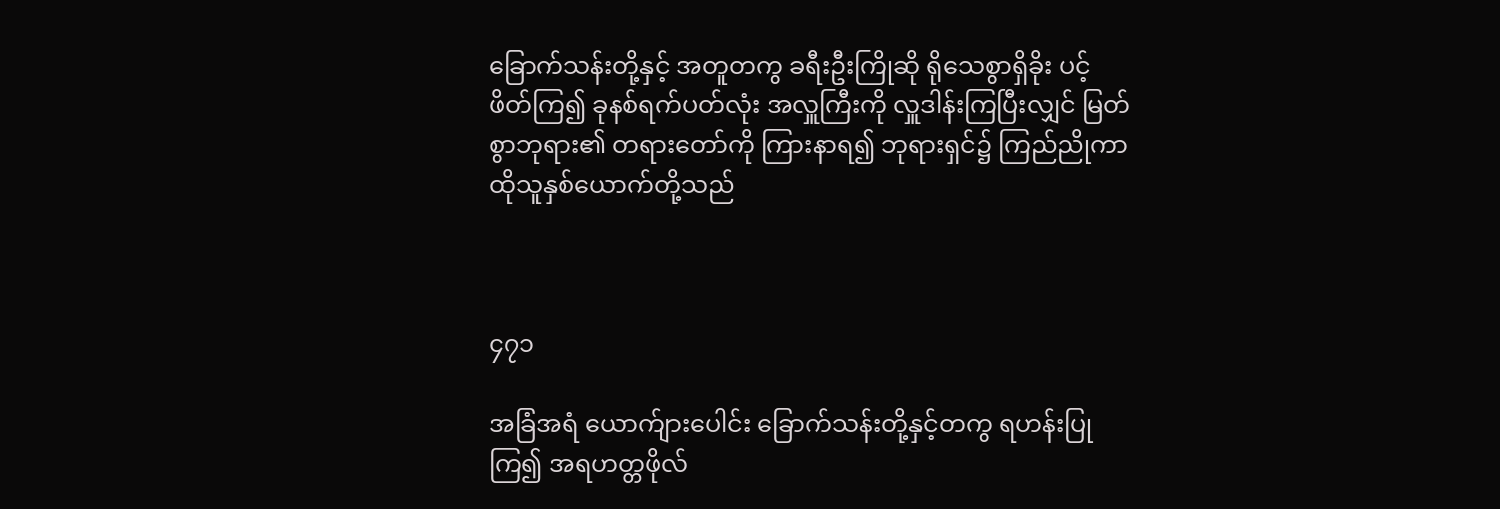ခြောက်သန်းတို့နှင့် အတူတကွ ခရီးဦးကြိုဆို ရိုသေစွာရှိခိုး ပင့်ဖိတ်ကြ၍ ခုနစ်ရက်ပတ်လုံး အလှူကြီးကို လှူဒါန်းကြပြီးလျှင် မြတ်စွာဘုရား၏ တရားတော်ကို ကြားနာရ၍ ဘုရားရှင်၌ ကြည်ညိုကာ ထိုသူနှစ်ယောက်တို့သည်



၄၇၁

အခြံအရံ ယောက်ျားပေါင်း ခြောက်သန်းတို့နှင့်တကွ ရဟန်းပြုကြ၍ အရဟတ္တဖိုလ်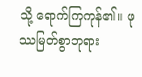သို့ ရောက်ကြကုန်၏။ ဖုဿမြတ်စွာဘုရား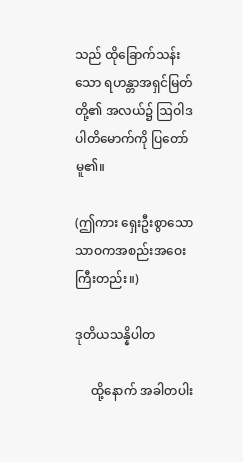သည် ထိုခြောက်သန်းသော ရဟန္တာအရှင်မြတ်တို့၏ အလယ်၌ ဩဝါဒပါတိမောက်ကို ပြတော်မူ၏။

(ဤကား ရှေးဦးစွာသော သာဝကအစည်းအဝေးကြီးတည်း။)

ဒုတိယသန္နိပါတ

     ထို့နောက် အခါတပါး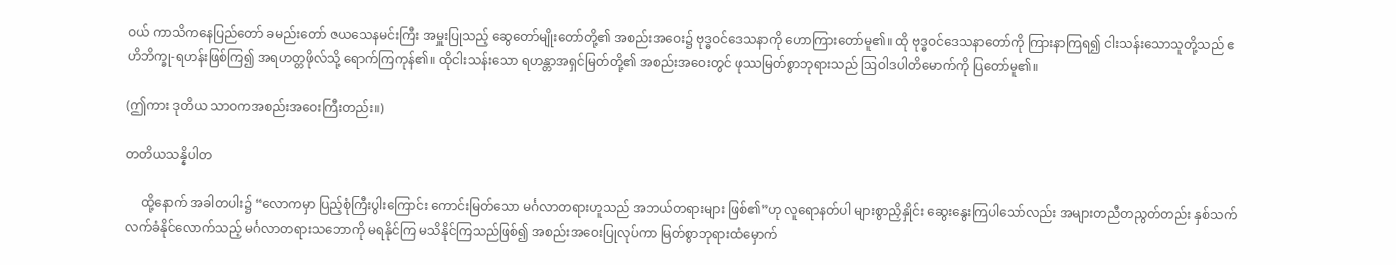ဝယ် ကာသိကနေပြည်တော် ခမည်းတော် ဇယသေနမင်းကြီး အမှူးပြုသည့် ဆွေတော်မျိုးတော်တို့၏ အစည်းအဝေး၌ ဗုဒ္ဓဝင်ဒေသနာကို ဟောကြားတော်မူ၏။ ထို ဗုဒ္ဓဝင်ဒေသနာတော်ကို ကြားနာကြရ၍ ငါးသန်းသောသူတို့သည် ဧဟိဘိက္ခု-ရဟန်းဖြစ်ကြ၍ အရဟတ္တဖိုလ်သို့ ရောက်ကြကုန်၏။ ထိုငါးသန်းသော ရဟန္တာအရှင်မြတ်တို့၏ အစည်းအဝေးတွင် ဖုဿမြတ်စွာဘုရားသည် ဩဝါဒပါတိမောက်ကို ပြတော်မူ၏။

(ဤကား ဒုတိယ သာဝကအစည်းအဝေးကြီးတည်း။)

တတိယသန္နိပါတ

     ထို့နောက် အခါတပါး၌ “လောကမှာ ပြည့်စုံကြီးပွါးကြောင်း ကောင်းမြတ်သော မင်္ဂလာတရားဟူသည် အဘယ်တရားများ ဖြစ်၏”ဟု လူရောနတ်ပါ များစွာညှိနှိုင်း ဆွေးနွေးကြပါသော်လည်း အများတညီတညွတ်တည်း နှစ်သက်လက်ခံနိုင်လောက်သည့် မင်္ဂလာတရားသဘောကို မရနိုင်ကြ မသိနိုင်ကြသည်ဖြစ်၍ အစည်းအဝေးပြုလုပ်ကာ မြတ်စွာဘုရားထံမှောက်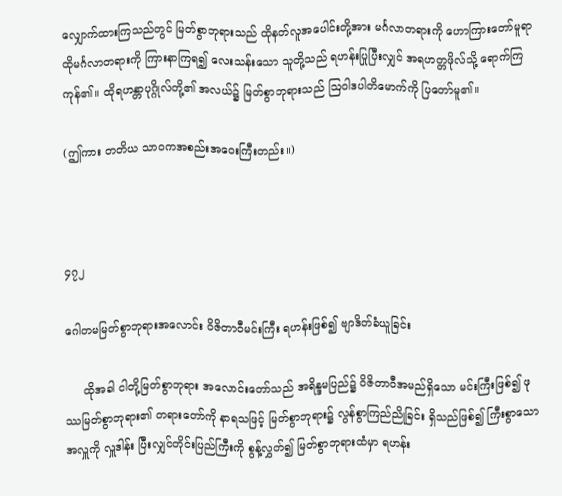လျှောက်ထားကြသည်တွင် မြတ်စွာဘုရားသည် ထိုနတ်လူအပေါင်းတို့အား မင်္ဂလာတရားကို ဟောကြားတော်မူရာ ထိုမင်္ဂလာတရားကို ကြားနာကြရ၍ လေးသန်းသော သူတို့သည် ရဟန်းပြုပြီးလျှင် အရဟတ္တဖိုလ်သို့ ရောက်ကြကုန်၏။ ထိုရဟန္တာပုဂ္ဂိုလ်တို့၏ အလယ်၌ မြတ်စွာဘုရားသည် ဩဝါဒပါတိမောက်ကို ပြတော်မူ၏။

(ဤကား တတိယ သာဝကအစည်းအဝေးကြီးတည်း။)



၄၇၂

ဂေါတမမြတ်စွာဘုရားအလောင်း ဝိဇိတာဝီမင်းကြီး ရဟန်းဖြစ်၍ ဗျာဒိတ်ခံယူခြင်း

     ထိုအခါ ငါတို့မြတ်စွာဘုရား အလောင်းတော်သည် အရိန္ဒမပြည်၌ ဝိဇိတာဝီအမည်ရှိသော မင်းကြီးဖြစ်၍ ဖုဿမြတ်စွာဘုရား၏ တရားတော်ကို နာရသဖြင့် မြတ်စွာဘုရား၌ လွန်စွာကြည်ညိုခြင်း ရှိသည်ဖြစ်၍ ကြီးစွာသောအလှူကို လှူဒါန်း ပြီးလျှင်တိုင်းပြည်ကြီးကို စွန့်လွှတ်၍ မြတ်စွာဘုရားထံမှာ ရဟန်း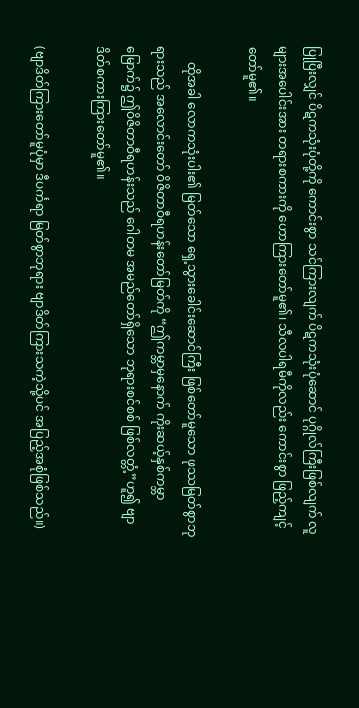ပြုပြီးလျှင် ပိဋကသုံးပုံတို့ကို ကောင်းစွာ သင်ကြားလျက် ပိဋကသုံးပုံဆောင် ပုဂ္ဂိုလ်ကြီးဖြစ်လျက် လူများအပေါင်းအား တရားစကားကို ဟောကြားတော်မူ၏၊ သီလပါရမီကိုလည်း ကောင်းစွာ ဖြည့်ကျင့်တော်မူ၏။

     ထိုအခါ လောကသုံးပါး၏ မြတ်သော ရှေ့သွားခေါင်းဆောင်ကြီး ဖြစ်တော်မူသော ဖုဿမြတ်စွာဘုရားသည် အလောင်းတော် ဝိဇိတာဝီရဟန်းတော်မြတ်ကို “ဤကမ္ဘာမှနောက် ကိုးဆယ့်နှစ်ကမ္ဘာမြောက်၌ ဤဝိဇိတာဝီရဟန်းသည် ဂေါတမ အမည်တော်ရှိသော ဘုရားစင်စစ် ဖြစ်လတ္တံ့”ဟူ၍ ဗျာဒိတ်စကားကြားတော်မူ၏။

(ဗျာဒိတ်ကြားတော်မူပုံမှာ ဒီပင်္ကရာ မြတ်စွာဘုရား ဗျာဒိတ်ကြားသကဲ့သို့ပင် အပြည့်အစုံဖြစ်သည်။)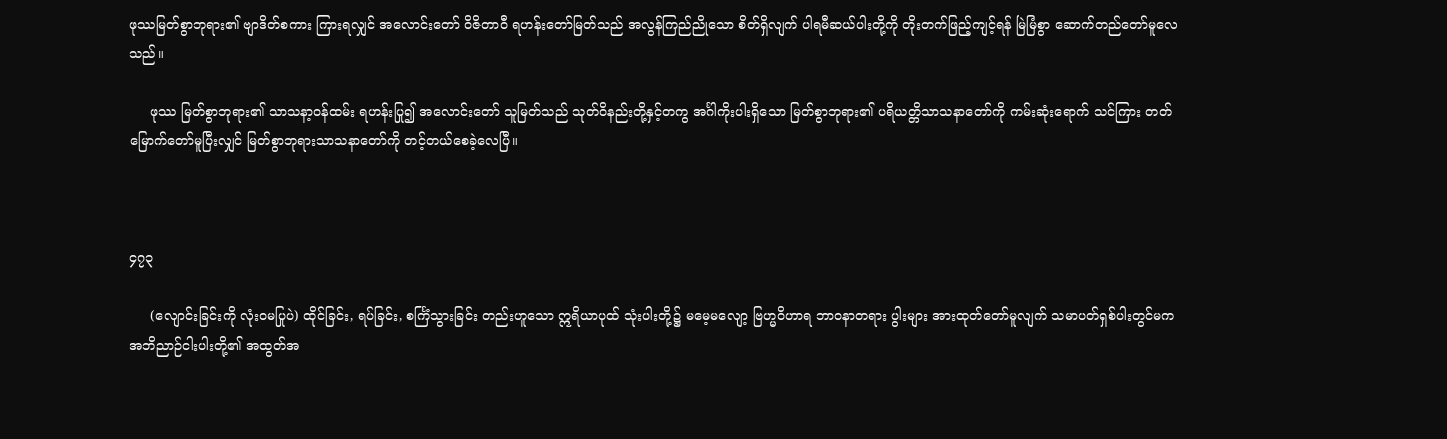ဖုဿမြတ်စွာဘုရား၏ ဗျာဒိတ်စကား ကြားရလျှင် အလောင်းတော် ဝိဇိတာဝီ ရဟန်းတော်မြတ်သည် အလွန်ကြည်ညိုသော စိတ်ရှိလျက် ပါရမီဆယ်ပါးတို့ကို တိုးတက်ဖြည့်ကျင့်ရန် မြဲမြံစွာ ဆောက်တည်တော်မူလေသည်။

     ဖုဿ မြတ်စွာဘုရား၏ သာသနာ့ဝန်ထမ်း ရဟန်းပြု၍ အလောင်းတော် သူမြတ်သည် သုတ်ဝိနည်းတို့နှင့်တကွ အင်္ဂါကိုးပါးရှိသော မြတ်စွာဘုရား၏ ပရိယတ္တိသာသနာတော်ကို ကမ်းဆုံးရောက် သင်ကြား တတ်မြောက်တော်မူပြီးလျှင် မြတ်စွာဘုရားသာသနာတော်ကို တင့်တယ်စေခဲ့လေပြီ။



၄၇၃

     (လျောင်းခြင်းကို လုံးဝမပြုပဲ) ထိုင်ခြင်း, ရပ်ခြင်း, စင်္ကြံသွားခြင်း တည်းဟူသော ဣရိယာပုထ် သုံးပါးတို့၌ မမေ့မလျော့ ဗြဟ္မဝိဟာရ ဘာဝနာတရား ပွါးများ အားထုတ်တော်မူလျက် သမာပတ်ရှစ်ပါးတွင်မက အဘိညာဉ်ငါးပါးတို့၏ အထွတ်အ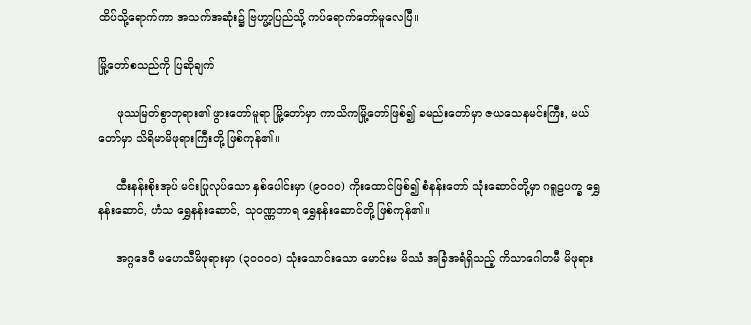ထိပ်သို့ရောက်ကာ အသက်အဆုံး၌ ဗြဟ္မာ့ပြည်သို့ ကပ်ရောက်တော်မူလေပြီ။

မြို့တော်စသည်ကို ပြဆိုချက်

     ဖုဿမြတ်စွာဘုရား၏ ဖွားတော်မူရာ မြို့တော်မှာ ကာသိကမြို့တော်ဖြစ်၍ ခမည်းတော်မှာ ဇယသေနမင်းကြီး, မယ်တော်မှာ သိရိမာမိဖုရားကြီးတို့ ဖြစ်ကုန်၏။

     ထီးနန်းစိုးအုပ် မင်းပြုလုပ်သော နှစ်ပေါင်းမှာ (၉၀၀၀) ကိုးထောင်ဖြစ်၍ စံနန်းတော် သုံးဆောင်တို့မှာ ဂရူဠပက္ခ ရွှေနန်းဆောင်, ဟံသ ရွှေနန်းဆောင်, သုဝဏ္ဏဘာရ ရွှေနန်းဆောင်တို့ ဖြစ်ကုန်၏။

     အဂ္ဂဒေဝီ မဟေသီမိဖုရားမှာ (၃၀၀၀၀) သုံးသောင်းသော မောင်းမ မိဿံ အခြံအရံရှိသည့် ကိသာဂေါတမီ မိဖုရား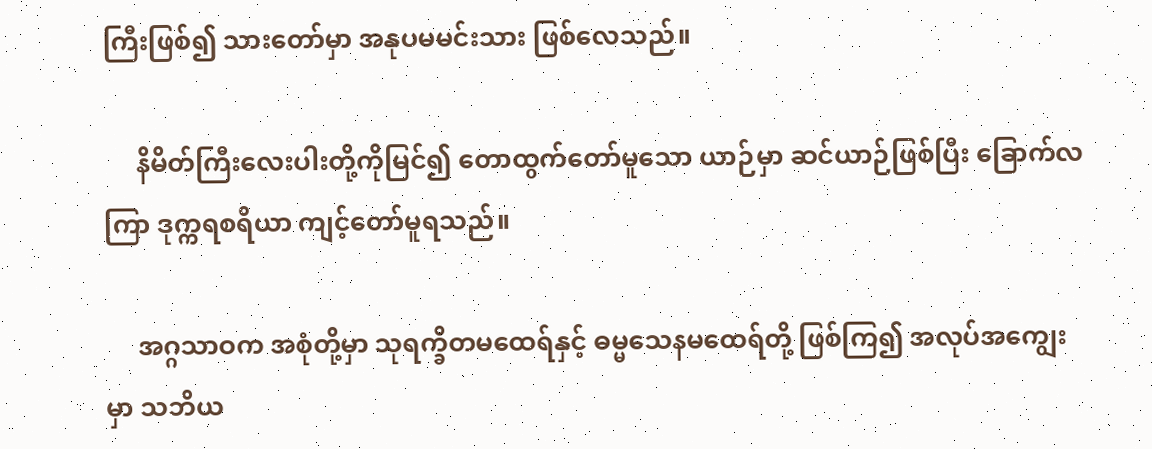ကြီးဖြစ်၍ သားတော်မှာ အနုပမမင်းသား ဖြစ်လေသည်။

     နိမိတ်ကြီးလေးပါးတို့ကိုမြင်၍ တောထွက်တော်မူသော ယာဉ်မှာ ဆင်ယာဉ်ဖြစ်ပြီး ခြောက်လကြာ ဒုက္ကရစရိယာ ကျင့်တော်မူရသည်။

     အဂ္ဂသာဝက အစုံတို့မှာ သုရက္ခိတမထေရ်နှင့် ဓမ္မသေနမထေရ်တို့ ဖြစ်ကြ၍ အလုပ်အကျွေးမှာ သဘိယ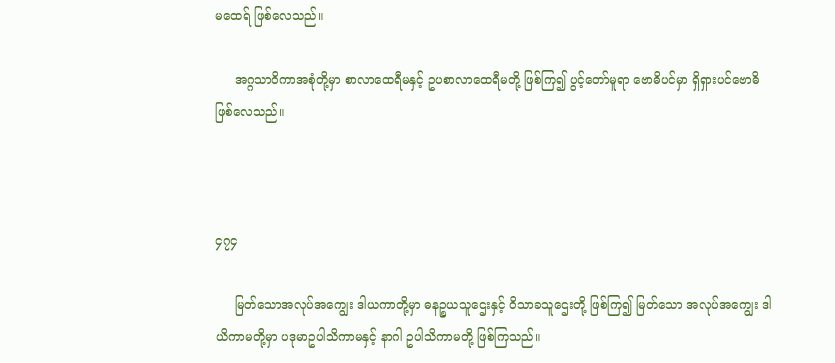မထေရ် ဖြစ်လေသည်။

     အဂ္ဂသာဝိကာအစုံတို့မှာ စာလာထေရီမနှင့် ဥပစာလာထေရီမတို့ ဖြစ်ကြ၍ ပွင့်တော်မူရာ ဗောဓိပင်မှာ ရှိရှားပင်ဗောဓိ ဖြစ်လေသည်။



၄၇၄

     မြတ်သောအလုပ်အကျွေး ဒါယကာတို့မှာ ဓနဉ္စယသူဌေးနှင့် ဝိသာခသူဌေးတို့ ဖြစ်ကြ၍ မြတ်သော အလုပ်အကျွေး ဒါယိကာမတို့မှာ ပဒုမာဥပါသိကာမနှင့် နာဂါ ဥပါသိကာမတို့ ဖြစ်ကြသည်။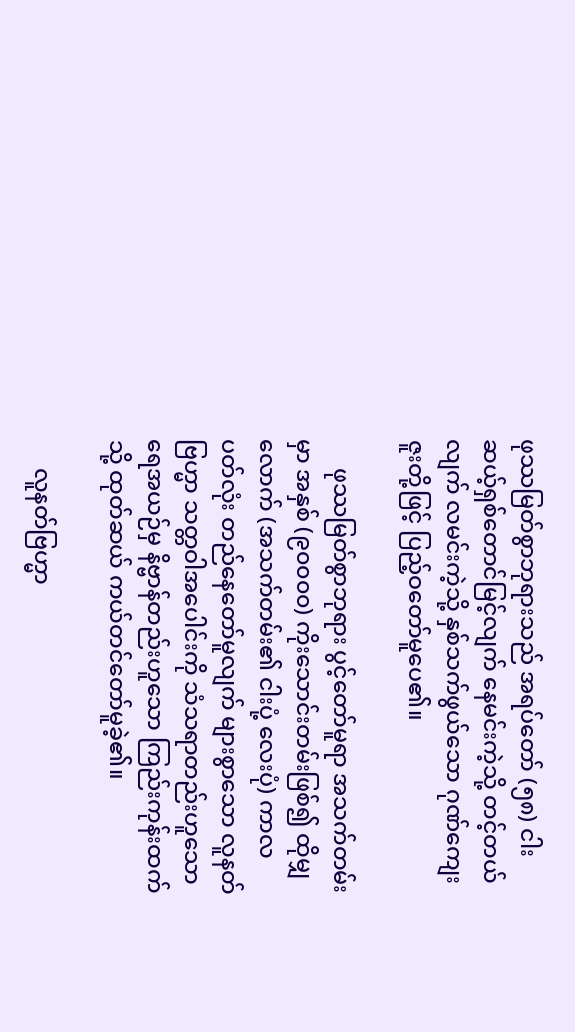ဖုဿမြတ်စွာဘုရားသည် အရပ်တော် (၅၈) ငါးဆယ့်ရှစ်တောင်မြင့်လျက် နေမင်းကဲ့သို့ တင့်တယ်လျက် လမင်းကဲ့သို့ နှစ်သက်ဖွယ်သော ဂုဏ်ကျေးဇူးတို့ဖြင့် ပြည့်ဝတော်မူပေ၏။

     ဖုဿမြတ်စွာဘုရား ပွင့်တော်မူရာ အသက်တမ်းမှာ အနှစ် (၉၀၀၀၀) ကိုးသောင်းတမ်းဖြစ်၍ ထိုမျှလောက် (အသက်တမ်း၏ ငါးပုံ့ လေးပုံ) ကာလပတ်လုံး တည်နေတော်မူလျက် များစွာသော လူနတ်ဗြဟ္မာ သတ္တဝါအပေါင်းကို သံသရာတည်းဟူသော ရေအယဉ်မှ နိဗ္ဗာန်တည်းဟူသော ကြည်းကုန်းထက်သို့ ထုတ်ဆယ် ကယ်တင်တော်မူခဲ့၏။

     လူနတ်ဗြဟ္မာ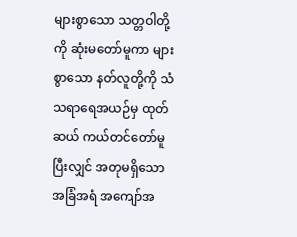များစွာသော သတ္တဝါတို့ကို ဆုံးမတော်မူကာ များစွာသော နတ်လူတို့ကို သံသရာရေအယဉ်မှ ထုတ်ဆယ် ကယ်တင်တော်မူပြီးလျှင် အတုမရှိသော အခြံအရံ အကျော်အ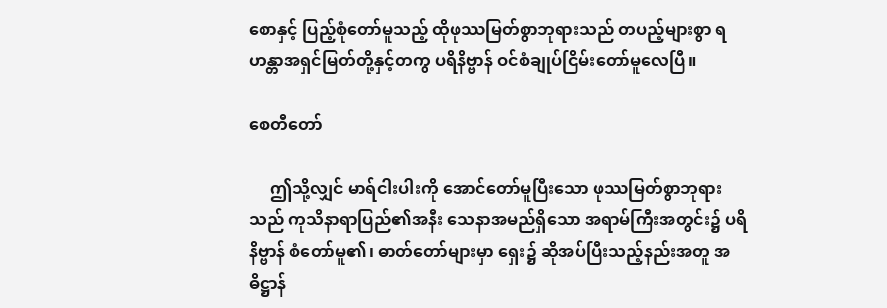စောနှင့် ပြည့်စုံတော်မူသည့် ထိုဖုဿမြတ်စွာဘုရားသည် တပည့်များစွာ ရဟန္တာအရှင်မြတ်တို့နှင့်တကွ ပရိနိဗ္ဗာန် ဝင်စံချုပ်ငြိမ်းတော်မူလေပြီ။

စေတီတော်

     ဤသို့လျှင် မာရ်ငါးပါးကို အောင်တော်မူပြီးသော ဖုဿမြတ်စွာဘုရားသည် ကုသိနာရာပြည်၏အနီး သေနာအမည်ရှိသော အရာမ်ကြီးအတွင်း၌ ပရိနိဗ္ဗာန် စံတော်မူ၏၊ ဓာတ်တော်များမှာ ရှေး၌ ဆိုအပ်ပြီးသည့်နည်းအတူ အဓိဋ္ဌာန်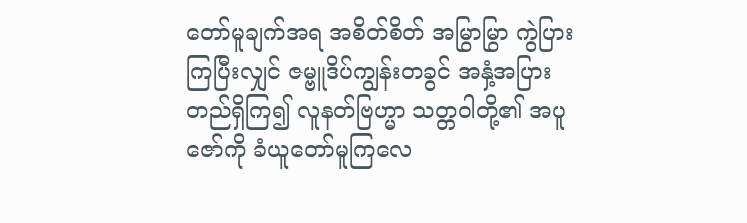တော်မူချက်အရ အစိတ်စိတ် အမြွာမြွာ ကွဲပြားကြပြီးလျှင် ဇမ္ဗူဒိပ်ကျွန်းတခွင် အနှံ့အပြား တည်ရှိကြ၍ လူနတ်ဗြဟ္မာ သတ္တဝါတို့၏ အပူဇော်ကို ခံယူတော်မူကြလေ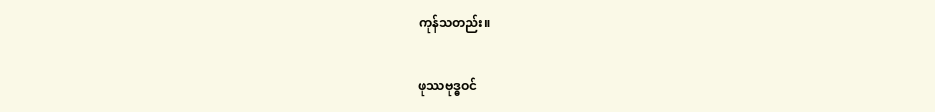ကုန်သတည်း။

ဖုဿဗုဒ္ဓဝင်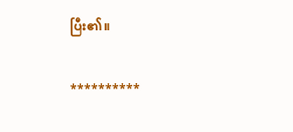ပြီး၏။

**********